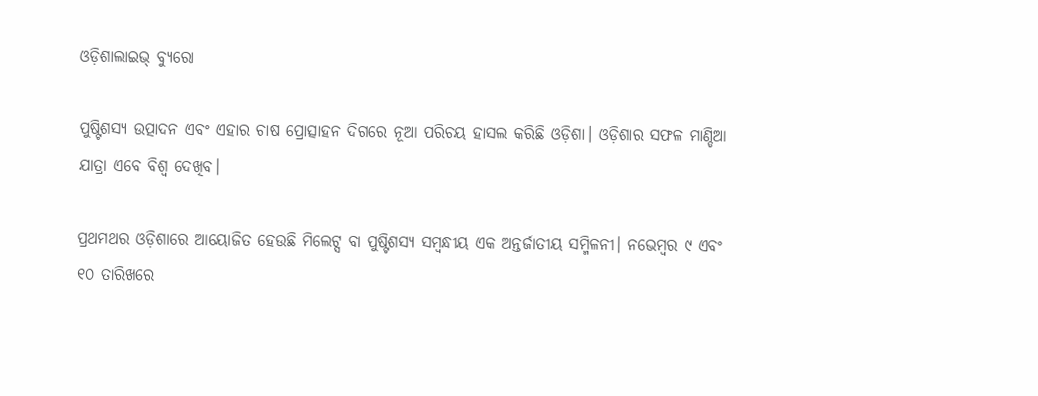ଓଡ଼ିଶାଲାଇଭ୍ ବ୍ୟୁରୋ

ପୁଷ୍ଟିଶସ୍ୟ ଉତ୍ପାଦନ ଏବଂ ଏହାର ଚାଷ ପ୍ରୋତ୍ସାହନ ଦିଗରେ ନୂଆ ପରିଚୟ ହାସଲ କରିଛି ଓଡ଼ିଶା। ଓଡ଼ିଶାର ସଫଳ ମାଣ୍ଡିଆ ଯାତ୍ରା ଏବେ ବିଶ୍ଵ ଦେଖିବ।

ପ୍ରଥମଥର ଓଡ଼ିଶାରେ ଆୟୋଜିତ ହେଉଛି ମିଲେଟ୍ସ ବା ପୁଷ୍ଟିଶସ୍ୟ ସମ୍ବନ୍ଧୀୟ ଏକ ଅନ୍ତର୍ଜାତୀୟ ସମ୍ମିଳନୀ। ନଭେମ୍ଵର ୯ ଏବଂ ୧୦ ତାରିଖରେ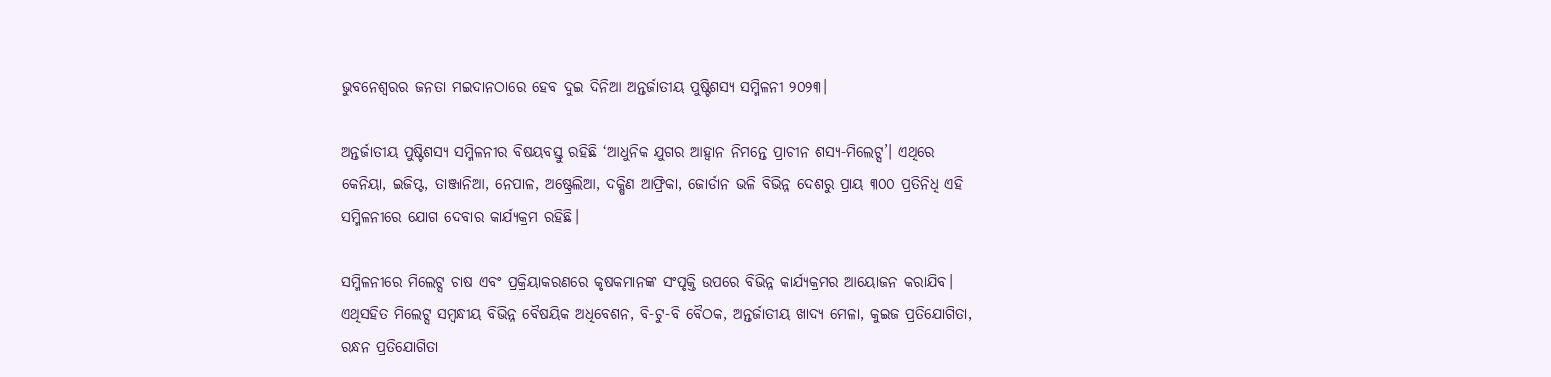ଭୁବନେଶ୍ୱରର ଜନତା ମଇଦାନଠାରେ ହେବ ଦୁଇ ଦିନିଆ ଅନ୍ତର୍ଜାତୀୟ ପୁଷ୍ଟିଶସ୍ୟ ସମ୍ମିଳନୀ ୨୦୨୩।

ଅନ୍ତର୍ଜାତୀୟ ପୁଷ୍ଟିଶସ୍ୟ ସମ୍ମିଳନୀର ବିଷୟବସ୍ତୁ ରହିଛି ‘ଆଧୁନିକ ଯୁଗର ଆହ୍ୱାନ ନିମନ୍ତେ ପ୍ରାଚୀନ ଶସ୍ୟ-ମିଲେଟ୍ସ’। ଏଥିରେ କେନିୟା, ଇଜିପ୍ଟ, ତାଞ୍ଜାନିଆ, ନେପାଳ, ଅଷ୍ଟ୍ରେଲିଆ, ଦକ୍ଷିଣ ଆଫ୍ରିକା, ଜୋର୍ଡାନ ଭଳି ବିଭିନ୍ନ ଦେଶରୁ ପ୍ରାୟ ୩୦୦ ପ୍ରତିନିଧି ଏହି ସମ୍ମିଳନୀରେ ଯୋଗ ଦେବାର କାର୍ଯ୍ୟକ୍ରମ ରହିଛି।

ସମ୍ମିଳନୀରେ ମିଲେଟ୍ସ ଚାଷ ଏବଂ ପ୍ରକ୍ରିୟାକରଣରେ କୃଷକମାନଙ୍କ ସଂପୃକ୍ତି ଉପରେ ବିଭିନ୍ନ କାର୍ଯ୍ୟକ୍ରମର ଆୟୋଜନ କରାଯିବ। ଏଥିସହିତ ମିଲେଟ୍ସ ସମ୍ବନ୍ଧୀୟ ବିଭିନ୍ନ ବୈଷୟିକ ଅଧିବେଶନ, ବି-ଟୁ-ବି ବୈଠକ, ଅନ୍ତର୍ଜାତୀୟ ଖାଦ୍ୟ ମେଳା, କୁଇଜ ପ୍ରତିଯୋଗିତା, ରନ୍ଧନ ପ୍ରତିଯୋଗିତା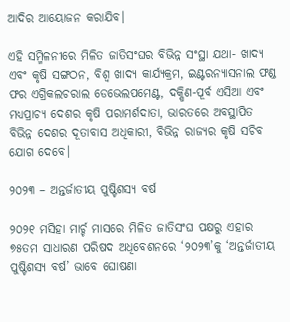ଆଦିର ଆୟୋଜନ କରାଯିବ।

ଏହି ସମ୍ମିଳନୀରେ ମିଳିତ ଜାତିସଂଘର ବିଭିନ୍ନ ସଂସ୍ଥା ଯଥା- ଖାଦ୍ୟ ଏବଂ କୃଷି ସଙ୍ଗଠନ, ବିଶ୍ୱ ଖାଦ୍ୟ କାର୍ଯ୍ୟକ୍ରମ, ଇଣ୍ଟରନ୍ୟାସନାଲ ଫଣ୍ଡ ଫର ଏଗ୍ରିକଲଚରାଲ ଡେଭେଲପମେଣ୍ଟ, ଦକ୍ଷିଣ-ପୂର୍ବ ଏସିଆ ଏବଂ ମଧ୍ୟପ୍ରାଚ୍ୟ ଦେଶର କୃଷି ପରାମର୍ଶଦାତା, ଭାରତରେ ଅବସ୍ଥାପିତ ବିଭିନ୍ନ ଦେଶର ଦୂତାବାସ ଅଧିକାରୀ, ବିଭିନ୍ନ ରାଜ୍ୟର କୃଷି ସଚିବ ଯୋଗ ଦେବେ।

୨୦୨୩ – ଅନ୍ତର୍ଜାତୀୟ ପୁଷ୍ଟିଶସ୍ୟ ବର୍ଷ

୨୦୨୧ ମସିହା ମାର୍ଚ୍ଚ ମାସରେ ମିଳିତ ଜାତିସଂଘ ପକ୍ଷରୁ ଏହାର ୭୫ତମ ସାଧାରଣ ପରିଷଦ ଅଧିବେଶନରେ ‘୨୦୨୩’କୁ ‘ଅନ୍ତର୍ଜାତୀୟ ପୁଷ୍ଟିଶସ୍ୟ ବର୍ଷ’ ଭାବେ ଘୋଷଣା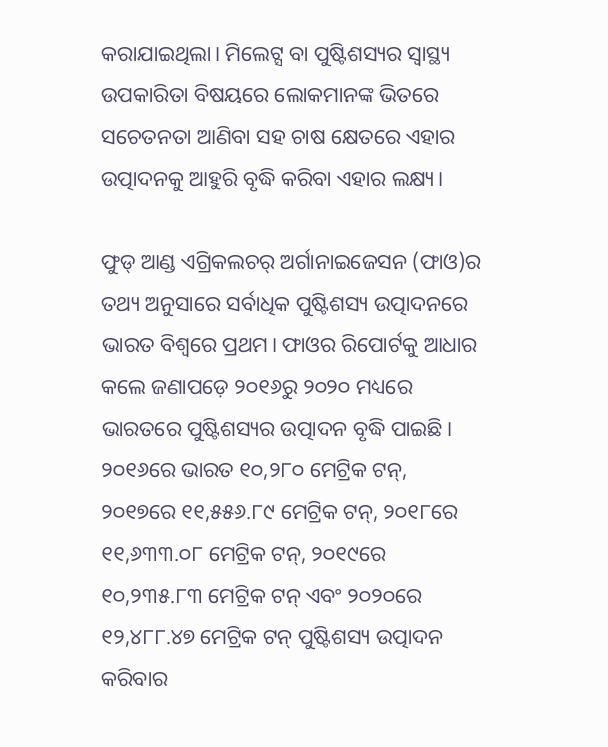କରାଯାଇଥିଲା। ମିଲେଟ୍ସ ବା ପୁଷ୍ଟିଶସ୍ୟର ସ୍ଵାସ୍ଥ୍ୟ ଉପକାରିତା ବିଷୟରେ ଲୋକମାନଙ୍କ ଭିତରେ ସଚେତନତା ଆଣିବା ସହ ଚାଷ କ୍ଷେତରେ ଏହାର ଉତ୍ପାଦନକୁ ଆହୁରି ବୃଦ୍ଧି କରିବା ଏହାର ଲକ୍ଷ୍ୟ।

ଫୁଡ୍ ଆଣ୍ଡ ଏଗ୍ରିକଲଚର୍ ଅର୍ଗାନାଇଜେସନ (ଫାଓ)ର ତଥ୍ୟ ଅନୁସାରେ ସର୍ବାଧିକ ପୁଷ୍ଟିଶସ୍ୟ ଉତ୍ପାଦନରେ ଭାରତ ବିଶ୍ଵରେ ପ୍ରଥମ। ଫାଓର ରିପୋର୍ଟକୁ ଆଧାର କଲେ ଜଣାପଡ଼େ ୨୦୧୬ରୁ ୨୦୨୦ ମଧ୍ୟରେ ଭାରତରେ ପୁଷ୍ଟିଶସ୍ୟର ଉତ୍ପାଦନ ବୃଦ୍ଧି ପାଇଛି। ୨୦୧୬ରେ ଭାରତ ୧୦,୨୮୦ ମେଟ୍ରିକ ଟନ୍, ୨୦୧୭ରେ ୧୧,୫୫୬.୮୯ ମେଟ୍ରିକ ଟନ୍, ୨୦୧୮ରେ ୧୧,୬୩୩.୦୮ ମେଟ୍ରିକ ଟନ୍, ୨୦୧୯ରେ ୧୦,୨୩୫.୮୩ ମେଟ୍ରିକ ଟନ୍ ଏବଂ ୨୦୨୦ରେ ୧୨,୪୮୮.୪୭ ମେଟ୍ରିକ ଟନ୍ ପୁଷ୍ଟିଶସ୍ୟ ଉତ୍ପାଦନ କରିବାର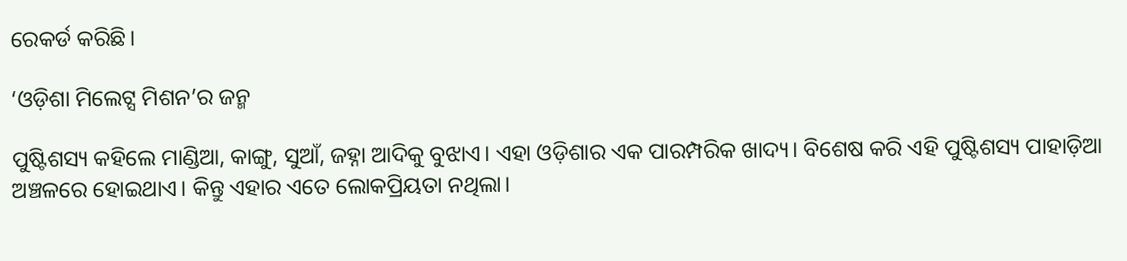ରେକର୍ଡ କରିଛି।

‘ଓଡ଼ିଶା ମିଲେଟ୍ସ ମିଶନ’ର ଜନ୍ମ

ପୁଷ୍ଟିଶସ୍ୟ କହିଲେ ମାଣ୍ଡିଆ, କାଙ୍ଗୁ, ସୁଆଁ, ଜହ୍ନା ଆଦିକୁ ବୁଝାଏ। ଏହା ଓଡ଼ିଶାର ଏକ ପାରମ୍ପରିକ ଖାଦ୍ୟ। ବିଶେଷ କରି ଏହି ପୁଷ୍ଟିଶସ୍ୟ ପାହାଡ଼ିଆ ଅଞ୍ଚଳରେ ହୋଇଥାଏ। କିନ୍ତୁ ଏହାର ଏତେ ଲୋକପ୍ରିୟତା ନଥିଲା।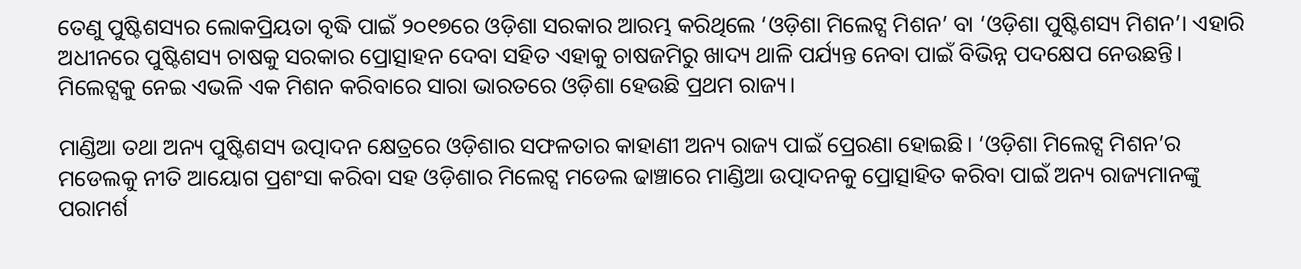ତେଣୁ ପୁଷ୍ଟିଶସ୍ୟର ଲୋକପ୍ରିୟତା ବୃଦ୍ଧି ପାଇଁ ୨୦୧୭ରେ ଓଡ଼ିଶା ସରକାର ଆରମ୍ଭ କରିଥିଲେ ‘ଓଡ଼ିଶା ମିଲେଟ୍ସ ମିଶନ’ ବା ‘ଓଡ଼ିଶା ପୁଷ୍ଟିଶସ୍ୟ ମିଶନ’। ଏହାରି ଅଧୀନରେ ପୁଷ୍ଟିଶସ୍ୟ ଚାଷକୁ ସରକାର ପ୍ରୋତ୍ସାହନ ଦେବା ସହିତ ଏହାକୁ ଚାଷଜମିରୁ ଖାଦ୍ୟ ଥାଳି ପର୍ଯ୍ୟନ୍ତ ନେବା ପାଇଁ ବିଭିନ୍ନ ପଦକ୍ଷେପ ନେଉଛନ୍ତି। ମିଲେଟ୍ସକୁ ନେଇ ଏଭଳି ଏକ ମିଶନ କରିବାରେ ସାରା ଭାରତରେ ଓଡ଼ିଶା ହେଉଛି ପ୍ରଥମ ରାଜ୍ୟ।

ମାଣ୍ଡିଆ ତଥା ଅନ୍ୟ ପୁଷ୍ଟିଶସ୍ୟ ଉତ୍ପାଦନ କ୍ଷେତ୍ରରେ ଓଡ଼ିଶାର ସଫଳତାର କାହାଣୀ ଅନ୍ୟ ରାଜ୍ୟ ପାଇଁ ପ୍ରେରଣା ହୋଇଛି। ‘ଓଡ଼ିଶା ମିଲେଟ୍ସ ମିଶନ’ର ମଡେଲକୁ ନୀତି ଆୟୋଗ ପ୍ରଶଂସା କରିବା ସହ ଓଡ଼ିଶାର ମିଲେଟ୍ସ ମଡେଲ ଢାଞ୍ଚାରେ ମାଣ୍ଡିଆ ଉତ୍ପାଦନକୁ ପ୍ରୋତ୍ସାହିତ କରିବା ପାଇଁ ଅନ୍ୟ ରାଜ୍ୟମାନଙ୍କୁ ପରାମର୍ଶ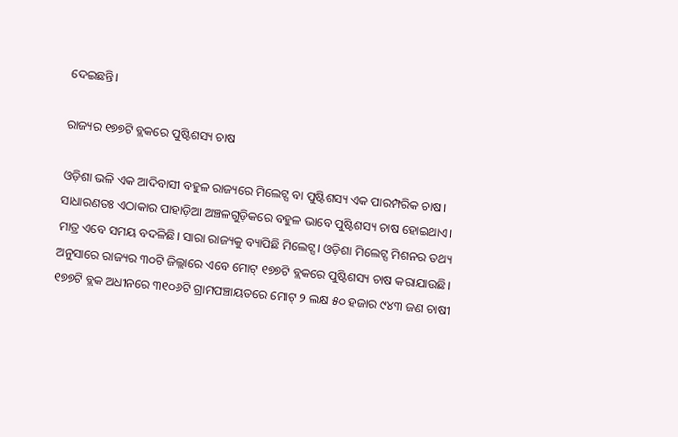ଦେଇଛନ୍ତି।

ରାଜ୍ୟର ୧୭୭ଟି ବ୍ଲକରେ ପୁଷ୍ଟିଶସ୍ୟ ଚାଷ

ଓଡ଼ିଶା ଭଳି ଏକ ଆଦିବାସୀ ବହୁଳ ରାଜ୍ୟରେ ମିଲେଟ୍ସ ବା ପୁଷ୍ଟିଶସ୍ୟ ଏକ ପାରମ୍ପରିକ ଚାଷ। ସାଧାରଣତଃ ଏଠାକାର ପାହାଡ଼ିଆ ଅଞ୍ଚଳଗୁଡ଼ିକରେ ବହୁଳ ଭାବେ ପୁଷ୍ଟିଶସ୍ୟ ଚାଷ ହୋଇଥାଏ। ମାତ୍ର ଏବେ ସମୟ ବଦଳିଛି। ସାରା ରାଜ୍ୟକୁ ବ୍ୟାପିଛି ମିଲେଟ୍ସ। ଓଡ଼ିଶା ମିଲେଟ୍ସ ମିଶନର ତଥ୍ୟ ଅନୁସାରେ ରାଜ୍ୟର ୩୦ଟି ଜିଲ୍ଲାରେ ଏବେ ମୋଟ୍ ୧୭୭ଟି ବ୍ଲକରେ ପୁଷ୍ଟିଶସ୍ୟ ଚାଷ କରାଯାଉଛି। ୧୭୭ଟି ବ୍ଲକ ଅଧୀନରେ ୩୧୦୬ଟି ଗ୍ରାମପଞ୍ଚାୟତରେ ମୋଟ୍ ୨ ଲକ୍ଷ ୫୦ ହଜାର ୯୪୩ ଜଣ ଚାଷୀ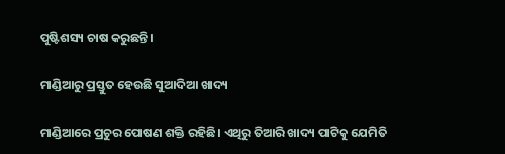ପୁଷ୍ଟିଶସ୍ୟ ଚାଷ କରୁଛନ୍ତି।

ମାଣ୍ଡିଆରୁ ପ୍ରସ୍ତୁତ ହେଉଛି ସୁଆଦିଆ ଖାଦ୍ୟ

ମାଣ୍ଡିଆରେ ପ୍ରଚୁର ପୋଷଣ ଶକ୍ତି ରହିଛି। ଏଥିରୁ ତିଆରି ଖାଦ୍ୟ ପାଟିକୁ ଯେମିତି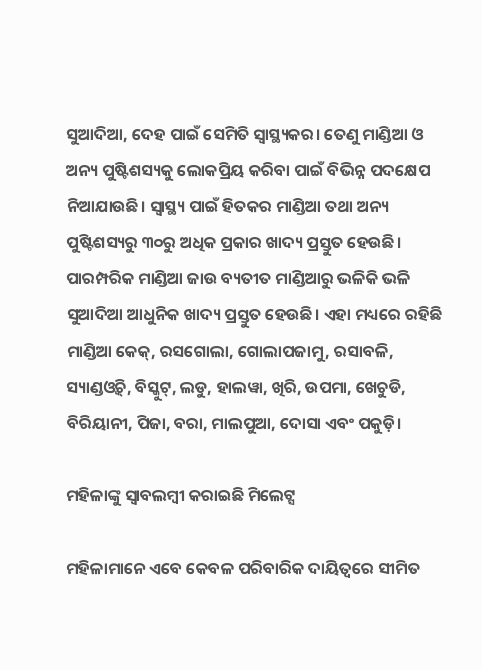ସୁଆଦିଆ, ଦେହ ପାଇଁ ସେମିତି ସ୍ୱାସ୍ଥ୍ୟକର। ତେଣୁ ମାଣ୍ଡିଆ ଓ ଅନ୍ୟ ପୁଷ୍ଟିଶସ୍ୟକୁ ଲୋକପ୍ରିୟ କରିବା ପାଇଁ ବିଭିନ୍ନ ପଦକ୍ଷେପ ନିଆଯାଉଛି। ସ୍ଵାସ୍ଥ୍ୟ ପାଇଁ ହିତକର ମାଣ୍ଡିଆ ତଥା ଅନ୍ୟ ପୁଷ୍ଟିଶସ୍ୟରୁ ୩୦ରୁ ଅଧିକ ପ୍ରକାର ଖାଦ୍ୟ ପ୍ରସ୍ତୁତ ହେଉଛି। ପାରମ୍ପରିକ ମାଣ୍ଡିଆ ଜାଉ ବ୍ୟତୀତ ମାଣ୍ଡିଆରୁ ଭଳିକି ଭଳି ସୁଆଦିଆ ଆଧୁନିକ ଖାଦ୍ୟ ପ୍ରସ୍ତୁତ ହେଉଛି। ଏହା ମଧ୍ୟରେ ରହିଛି ମାଣ୍ଡିଆ କେକ୍, ରସଗୋଲା, ଗୋଲାପଜାମୁ, ରସାବଳି, ସ୍ୟାଣ୍ଡଓ୍ଵିଚ୍, ବିସ୍କୁଟ୍, ଲଡୁ, ହାଲୱା, ଖିରି, ଉପମା, ଖେଚୁଡି, ବିରିୟାନୀ, ପିଜା, ବରା, ମାଲପୁଆ, ଦୋସା ଏବଂ ପକୁଡ଼ି।

ମହିଳାଙ୍କୁ ସ୍ୱାବଲମ୍ବୀ କରାଇଛି ମିଲେଟ୍ସ

ମହିଳାମାନେ ଏବେ କେବଳ ପରିବାରିକ ଦାୟିତ୍ଵରେ ସୀମିତ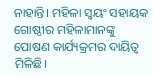ନାହାନ୍ତି। ମହିଳା ସ୍ୱୟଂ ସହାୟକ ଗୋଷ୍ଠୀର ମହିଳାମାନଙ୍କୁ ପୋଷଣ କାର୍ଯ୍ୟକ୍ରମର ଦାୟିତ୍ଵ ମିଳିଛି।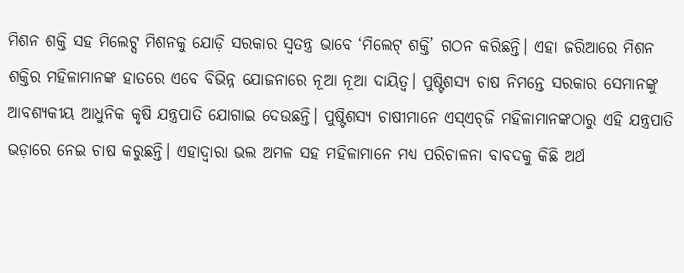ମିଶନ ଶକ୍ତି ସହ ମିଲେଟ୍ସ ମିଶନକୁ ଯୋଡ଼ି ସରକାର ସ୍ଵତନ୍ତ୍ର ଭାବେ ‘ମିଲେଟ୍ ଶକ୍ତି’ ଗଠନ କରିଛନ୍ତି। ଏହା ଜରିଆରେ ମିଶନ ଶକ୍ତିର ମହିଳାମାନଙ୍କ ହାତରେ ଏବେ ବିଭିନ୍ନ ଯୋଜନାରେ ନୂଆ ନୂଆ ଦାୟିତ୍ୱ। ପୁଷ୍ଟିଶସ୍ୟ ଚାଷ ନିମନ୍ତେ ସରକାର ସେମାନଙ୍କୁ ଆବଶ୍ୟକୀୟ ଆଧୁନିକ କୃଷି ଯନ୍ତ୍ରପାତି ଯୋଗାଇ ଦେଉଛନ୍ତି। ପୁଷ୍ଟିଶସ୍ୟ ଚାଷୀମାନେ ଏସ୍‌ଏଚ୍‌ଜି ମହିଳାମାନଙ୍କଠାରୁ ଏହି ଯନ୍ତ୍ରପାତି ଭଡ଼ାରେ ନେଇ ଚାଷ କରୁଛନ୍ତି। ଏହାଦ୍ଵାରା ଭଲ ଅମଳ ସହ ମହିଳାମାନେ ମଧ୍ୟ ପରିଚାଳନା ବାବଦକୁ କିଛି ଅର୍ଥ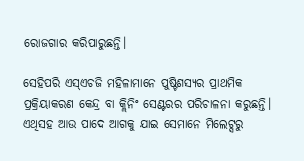ରୋଜଗାର କରିପାରୁଛନ୍ତି।

ସେହିପରି ଏସ୍ଏଚଜି ମହିଳାମାନେ ପୁଷ୍ଟିଶସ୍ୟର ପ୍ରାଥମିକ ପ୍ରକ୍ରିୟାକରଣ କେନ୍ଦ୍ର ବା କ୍ଲିନିଂ ସେଣ୍ଟରର ପରିଚାଳନା କରୁଛନ୍ତି। ଏଥିସହ ଆଉ ପାଦେ ଆଗକୁ ଯାଇ ସେମାନେ ମିଲେଟ୍ସରୁ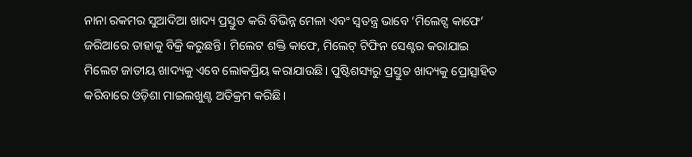ନାନା ରକମର ସୁଆଦିଆ ଖାଦ୍ୟ ପ୍ରସ୍ତୁତ କରି ବିଭିନ୍ନ ମେଳା ଏବଂ ସ୍ଵତନ୍ତ୍ର ଭାବେ ‘ମିଲେଟ୍ସ କାଫେ’ ଜରିଆରେ ତାହାକୁ ବିକ୍ରି କରୁଛନ୍ତି। ମିଲେଟ ଶକ୍ତି କାଫେ, ମିଲେଟ୍‌ ଟିଫିନ ସେଣ୍ଟର କରାଯାଇ ମିଲେଟ ଜାତୀୟ ଖାଦ୍ୟକୁ ଏବେ ଲୋକପ୍ରିୟ କରାଯାଉଛି। ପୁଷ୍ଟିଶସ୍ୟରୁ ପ୍ରସ୍ତୁତ ଖାଦ୍ୟକୁ ପ୍ରୋତ୍ସାହିତ କରିବାରେ ଓଡ଼ିଶା ମାଇଲଖୁଣ୍ଟ ଅତିକ୍ରମ କରିଛି।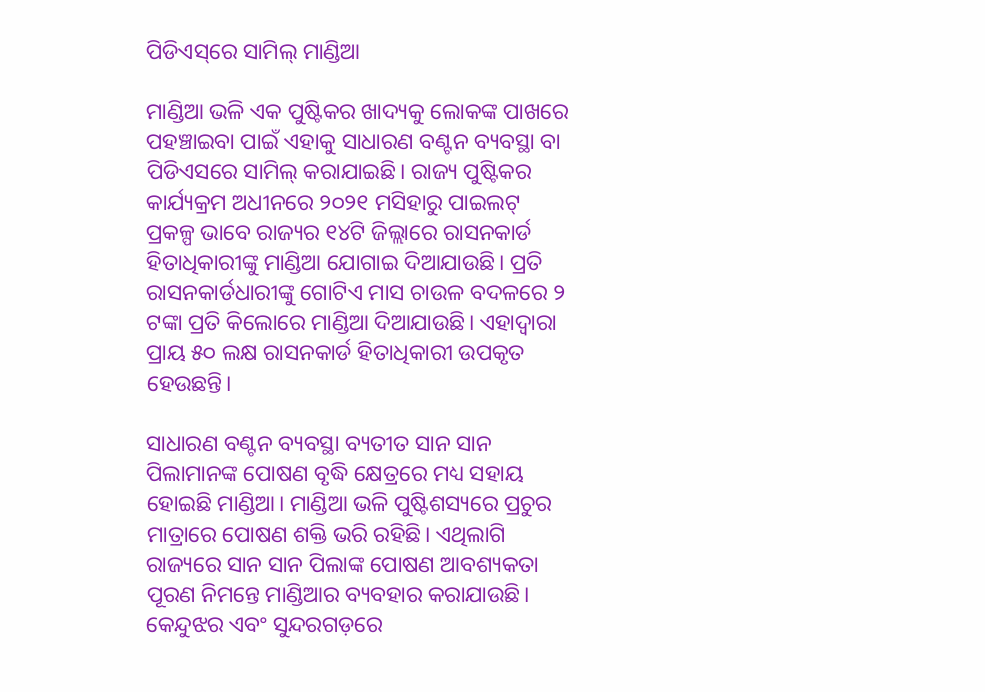ପିଡିଏସ୍‌ରେ ସାମିଲ୍ ମାଣ୍ଡିଆ

ମାଣ୍ଡିଆ ଭଳି ଏକ ପୁଷ୍ଟିକର ଖାଦ୍ୟକୁ ଲୋକଙ୍କ ପାଖରେ ପହଞ୍ଚାଇବା ପାଇଁ ଏହାକୁ ସାଧାରଣ ବଣ୍ଟନ ବ୍ୟବସ୍ଥା ବା ପିଡିଏସରେ ସାମିଲ୍ କରାଯାଇଛି। ରାଜ୍ୟ ପୁଷ୍ଟିକର କାର୍ଯ୍ୟକ୍ରମ ଅଧୀନରେ ୨୦୨୧ ମସିହାରୁ ପାଇଲଟ୍ ପ୍ରକଳ୍ପ ଭାବେ ରାଜ୍ୟର ୧୪ଟି ଜିଲ୍ଲାରେ ରାସନକାର୍ଡ ହିତାଧିକାରୀଙ୍କୁ ମାଣ୍ଡିଆ ଯୋଗାଇ ଦିଆଯାଉଛି। ପ୍ରତି ରାସନକାର୍ଡଧାରୀଙ୍କୁ ଗୋଟିଏ ମାସ ଚାଉଳ ବଦଳରେ ୨ ଟଙ୍କା ପ୍ରତି କିଲୋରେ ମାଣ୍ଡିଆ ଦିଆଯାଉଛି। ଏହାଦ୍ଵାରା ପ୍ରାୟ ୫୦ ଲକ୍ଷ ରାସନକାର୍ଡ ହିତାଧିକାରୀ ଉପକୃତ ହେଉଛନ୍ତି।

ସାଧାରଣ ବଣ୍ଟନ ବ୍ୟବସ୍ଥା ବ୍ୟତୀତ ସାନ ସାନ ପିଲାମାନଙ୍କ ପୋଷଣ ବୃଦ୍ଧି କ୍ଷେତ୍ରରେ ମଧ୍ୟ ସହାୟ ହୋଇଛି ମାଣ୍ଡିଆ। ମାଣ୍ଡିଆ ଭଳି ପୁଷ୍ଟିଶସ୍ୟରେ ପ୍ରଚୁର ମାତ୍ରାରେ ପୋଷଣ ଶକ୍ତି ଭରି ରହିଛି। ଏଥିଲାଗି ରାଜ୍ୟରେ ସାନ ସାନ ପିଲାଙ୍କ ପୋଷଣ ଆବଶ୍ୟକତା ପୂରଣ ନିମନ୍ତେ ମାଣ୍ଡିଆର ବ୍ୟବହାର କରାଯାଉଛି। କେନ୍ଦୁଝର ଏବଂ ସୁନ୍ଦରଗଡ଼ରେ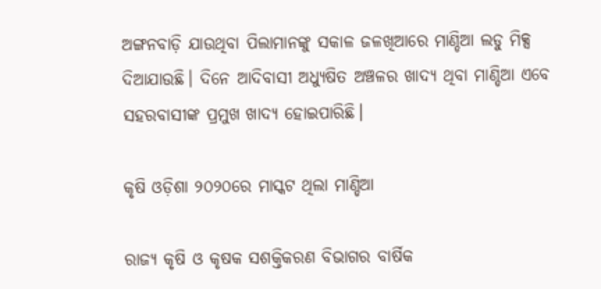ଅଙ୍ଗନବାଡ଼ି ଯାଉଥିବା ପିଲାମାନଙ୍କୁ ସକାଳ ଜଳଖିଆରେ ମାଣ୍ଡିଆ ଲଡୁ ମିକ୍ସ ଦିଆଯାଉଛି। ଦିନେ ଆଦିବାସୀ ଅଧ୍ୟୁଷିତ ଅଞ୍ଚଳର ଖାଦ୍ୟ ଥିବା ମାଣ୍ଡିଆ ଏବେ ସହରବାସୀଙ୍କ ପ୍ରମୁଖ ଖାଦ୍ୟ ହୋଇପାରିଛି।

କୃଷି ଓଡ଼ିଶା ୨୦୨୦ରେ ମାସ୍କଟ ଥିଲା ମାଣ୍ଡିଆ

ରାଜ୍ୟ କୃଷି ଓ କୃଷକ ସଶକ୍ତିକରଣ ବିଭାଗର ବାର୍ଷିକ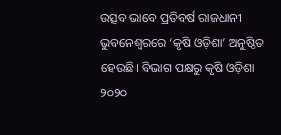ଉତ୍ସବ ଭାବେ ପ୍ରତିବର୍ଷ ରାଜଧାନୀ ଭୁବନେଶ୍ଵରରେ ‘କୃଷି ଓଡ଼ିଶା’ ଅନୁଷ୍ଠିତ ହେଉଛି। ବିଭାଗ ପକ୍ଷରୁ କୃଷି ଓଡ଼ିଶା ୨୦୨୦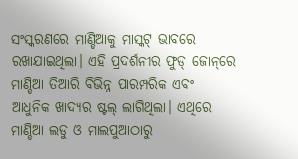ସଂସ୍କରଣରେ ମାଣ୍ଡିଆକୁ ମାସ୍କଟ୍ ଭାବରେ ରଖାଯାଇଥିଲା। ଏହି ପ୍ରଦର୍ଶନୀର ଫୁଡ୍ ଜୋନ୍‌ରେ ମାଣ୍ଡିଆ ତିଆରି ବିଭିନ୍ନ ପାରମ୍ପରିକ ଏବଂ ଆଧୁନିକ ଖାଦ୍ୟର ଷ୍ଟଲ୍ ଲାଗିଥିଲା। ଏଥିରେ ମାଣ୍ଡିଆ ଲଡୁ ଓ ମାଲପୁଆଠାରୁ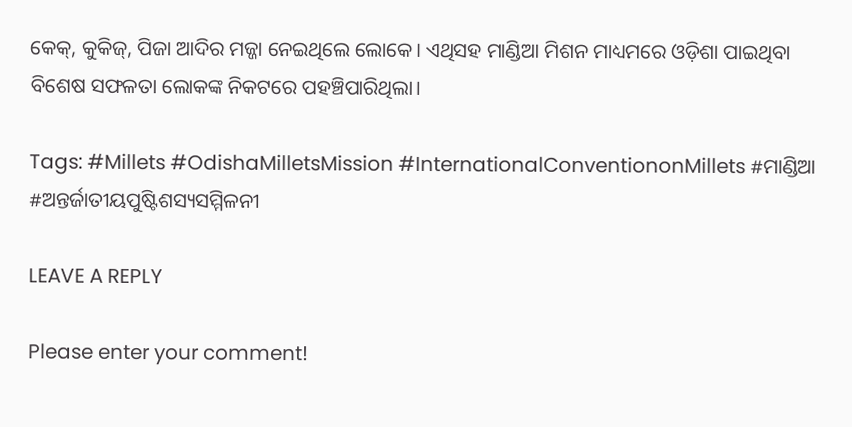କେକ୍, କୁକିଜ୍, ପିଜା ଆଦିର ମଜ୍ଜା ନେଇଥିଲେ ଲୋକେ। ଏଥିସହ ମାଣ୍ଡିଆ ମିଶନ ମାଧ୍ୟମରେ ଓଡ଼ିଶା ପାଇଥିବା ବିଶେଷ ସଫଳତା ଲୋକଙ୍କ ନିକଟରେ ପହଞ୍ଚିପାରିଥିଲା।

Tags: #Millets #OdishaMilletsMission #InternationalConventiononMillets #ମାଣ୍ଡିଆ #ଅନ୍ତର୍ଜାତୀୟପୁଷ୍ଟିଶସ୍ୟସମ୍ମିଳନୀ

LEAVE A REPLY

Please enter your comment!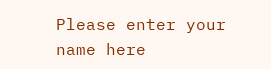Please enter your name here